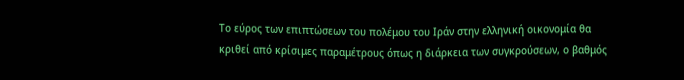Το εύρος των επιπτώσεων του πολέμου του Ιράν στην ελληνική οικονομία θα κριθεί από κρίσιμες παραμέτρους όπως η διάρκεια των συγκρούσεων, ο βαθμός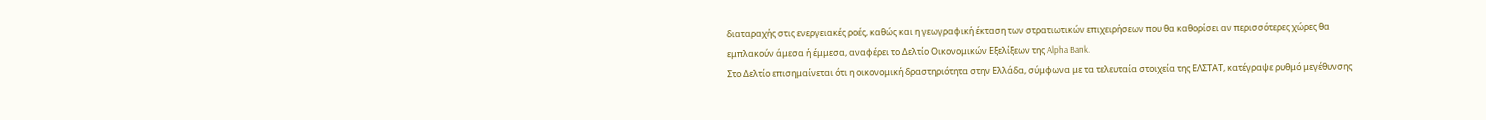διαταραχής στις ενεργειακές ροές, καθώς και η γεωγραφική έκταση των στρατιωτικών επιχειρήσεων που θα καθορίσει αν περισσότερες χώρες θα εμπλακούν άμεσα ή έμμεσα, αναφέρει το Δελτίο Οικονομικών Εξελίξεων της Alpha Bank.
Στο Δελτίο επισημαίνεται ότι η οικονομική δραστηριότητα στην Ελλάδα, σύμφωνα με τα τελευταία στοιχεία της ΕΛΣΤΑΤ, κατέγραψε ρυθμό μεγέθυνσης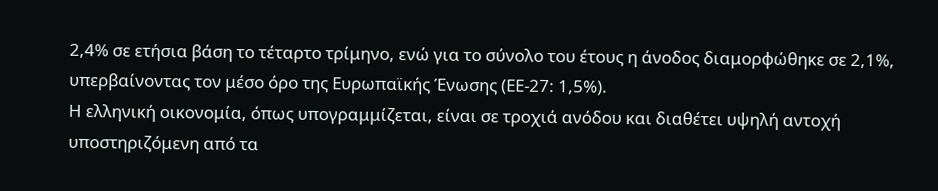2,4% σε ετήσια βάση το τέταρτο τρίμηνο, ενώ για το σύνολο του έτους η άνοδος διαμορφώθηκε σε 2,1%, υπερβαίνοντας τον μέσο όρο της Ευρωπαϊκής Ένωσης (ΕΕ-27: 1,5%).
Η ελληνική οικονομία, όπως υπογραμμίζεται, είναι σε τροχιά ανόδου και διαθέτει υψηλή αντοχή υποστηριζόμενη από τα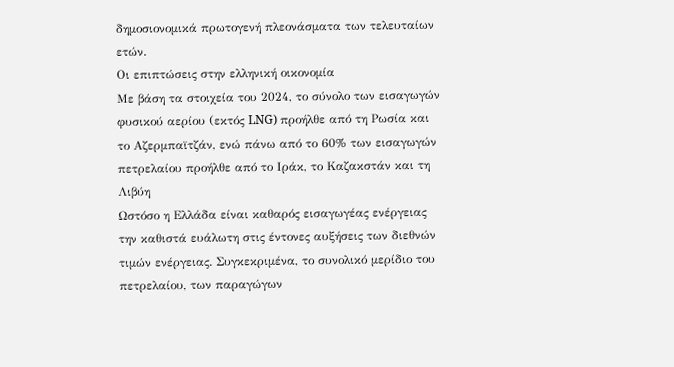δημοσιονομικά πρωτογενή πλεονάσματα των τελευταίων ετών.
Οι επιπτώσεις στην ελληνική οικονομία
Με βάση τα στοιχεία του 2024, το σύνολο των εισαγωγών φυσικού αερίου (εκτός LNG) προήλθε από τη Ρωσία και το Αζερμπαϊτζάν, ενώ πάνω από το 60% των εισαγωγών πετρελαίου προήλθε από το Ιράκ, το Καζακστάν και τη Λιβύη
Ωστόσο η Ελλάδα είναι καθαρός εισαγωγέας ενέργειας την καθιστά ευάλωτη στις έντονες αυξήσεις των διεθνών τιμών ενέργειας. Συγκεκριμένα, το συνολικό μερίδιο του πετρελαίου, των παραγώγων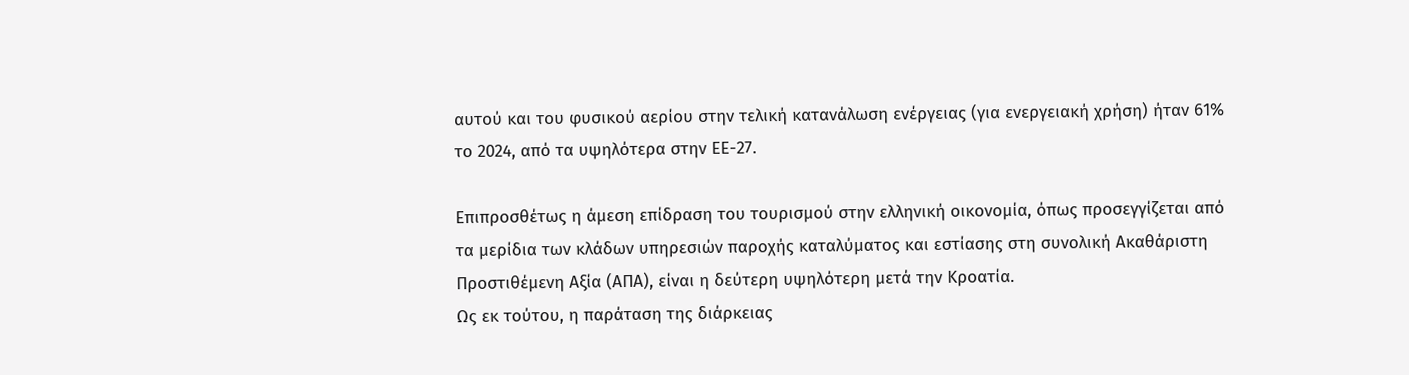αυτού και του φυσικού αερίου στην τελική κατανάλωση ενέργειας (για ενεργειακή χρήση) ήταν 61% το 2024, από τα υψηλότερα στην ΕΕ-27.

Επιπροσθέτως η άμεση επίδραση του τουρισμού στην ελληνική οικονομία, όπως προσεγγίζεται από τα μερίδια των κλάδων υπηρεσιών παροχής καταλύματος και εστίασης στη συνολική Ακαθάριστη Προστιθέμενη Αξία (ΑΠΑ), είναι η δεύτερη υψηλότερη μετά την Κροατία.
Ως εκ τούτου, η παράταση της διάρκειας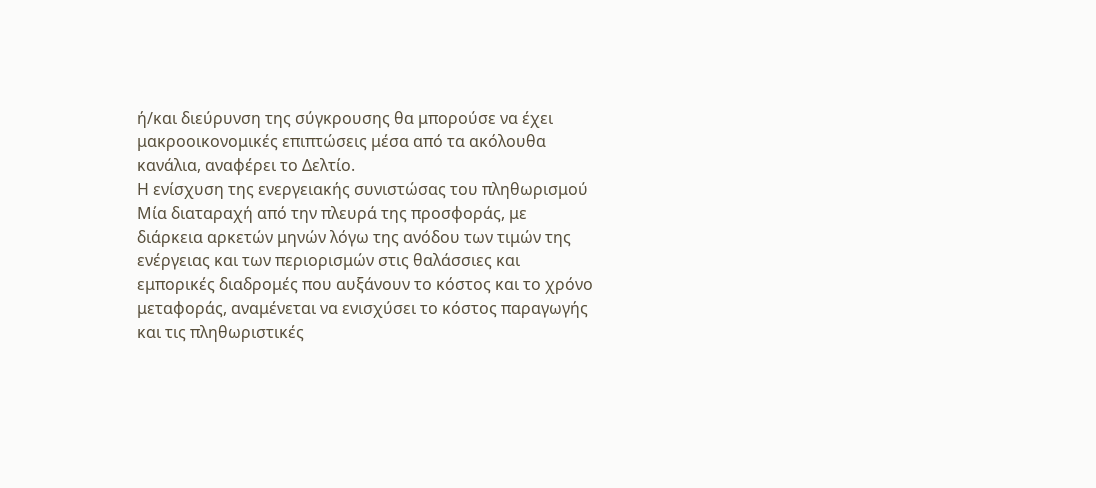ή/και διεύρυνση της σύγκρουσης θα μπορούσε να έχει μακροοικονομικές επιπτώσεις μέσα από τα ακόλουθα κανάλια, αναφέρει το Δελτίο.
Η ενίσχυση της ενεργειακής συνιστώσας του πληθωρισμού
Μία διαταραχή από την πλευρά της προσφοράς, με διάρκεια αρκετών μηνών λόγω της ανόδου των τιμών της ενέργειας και των περιορισμών στις θαλάσσιες και εμπορικές διαδρομές που αυξάνουν το κόστος και το χρόνο μεταφοράς, αναμένεται να ενισχύσει το κόστος παραγωγής και τις πληθωριστικές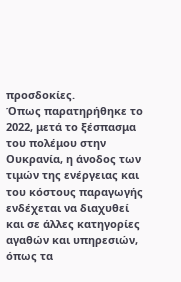προσδοκίες.
Όπως παρατηρήθηκε το 2022, μετά το ξέσπασμα του πολέμου στην Ουκρανία, η άνοδος των τιμών της ενέργειας και του κόστους παραγωγής ενδέχεται να διαχυθεί και σε άλλες κατηγορίες αγαθών και υπηρεσιών, όπως τα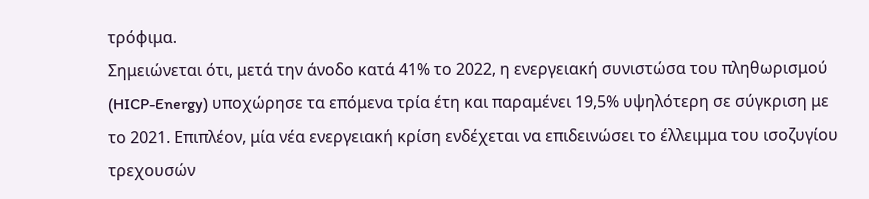τρόφιμα.
Σημειώνεται ότι, μετά την άνοδο κατά 41% το 2022, η ενεργειακή συνιστώσα του πληθωρισμού (HICP-Energy) υποχώρησε τα επόμενα τρία έτη και παραμένει 19,5% υψηλότερη σε σύγκριση με το 2021. Επιπλέον, μία νέα ενεργειακή κρίση ενδέχεται να επιδεινώσει το έλλειμμα του ισοζυγίου τρεχουσών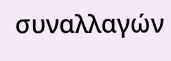συναλλαγών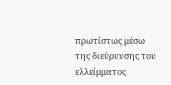πρωτίστως μέσω της διεύρυνσης του ελλείμματος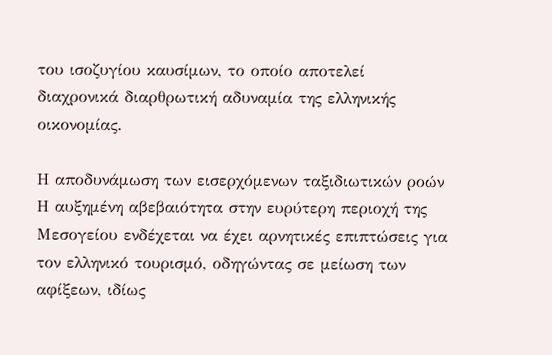του ισοζυγίου καυσίμων, το οποίο αποτελεί διαχρονικά διαρθρωτική αδυναμία της ελληνικής οικονομίας.

Η αποδυνάμωση των εισερχόμενων ταξιδιωτικών ροών
Η αυξημένη αβεβαιότητα στην ευρύτερη περιοχή της Μεσογείου ενδέχεται να έχει αρνητικές επιπτώσεις για τον ελληνικό τουρισμό, οδηγώντας σε μείωση των αφίξεων, ιδίως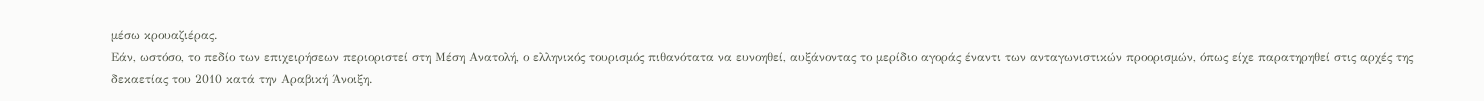μέσω κρουαζιέρας.
Εάν, ωστόσο, το πεδίο των επιχειρήσεων περιοριστεί στη Μέση Ανατολή, ο ελληνικός τουρισμός πιθανότατα να ευνοηθεί, αυξάνοντας το μερίδιο αγοράς έναντι των ανταγωνιστικών προορισμών, όπως είχε παρατηρηθεί στις αρχές της δεκαετίας του 2010 κατά την Αραβική Άνοιξη.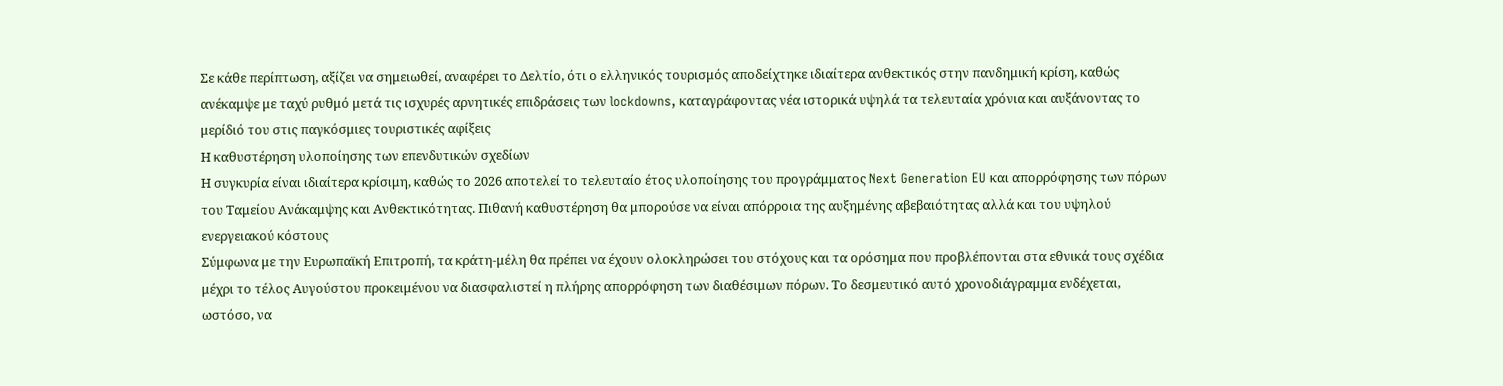Σε κάθε περίπτωση, αξίζει να σημειωθεί, αναφέρει το Δελτίο, ότι ο ελληνικός τουρισμός αποδείχτηκε ιδιαίτερα ανθεκτικός στην πανδημική κρίση, καθώς ανέκαμψε με ταχύ ρυθμό μετά τις ισχυρές αρνητικές επιδράσεις των lockdowns, καταγράφοντας νέα ιστορικά υψηλά τα τελευταία χρόνια και αυξάνοντας το μερίδιό του στις παγκόσμιες τουριστικές αφίξεις
Η καθυστέρηση υλοποίησης των επενδυτικών σχεδίων
Η συγκυρία είναι ιδιαίτερα κρίσιμη, καθώς το 2026 αποτελεί το τελευταίο έτος υλοποίησης του προγράμματος Next Generation EU και απορρόφησης των πόρων του Ταμείου Ανάκαμψης και Ανθεκτικότητας. Πιθανή καθυστέρηση θα μπορούσε να είναι απόρροια της αυξημένης αβεβαιότητας αλλά και του υψηλού ενεργειακού κόστους
Σύμφωνα με την Ευρωπαϊκή Επιτροπή, τα κράτη-μέλη θα πρέπει να έχουν ολοκληρώσει του στόχους και τα ορόσημα που προβλέπονται στα εθνικά τους σχέδια μέχρι το τέλος Αυγούστου προκειμένου να διασφαλιστεί η πλήρης απορρόφηση των διαθέσιμων πόρων. Το δεσμευτικό αυτό χρονοδιάγραμμα ενδέχεται, ωστόσο, να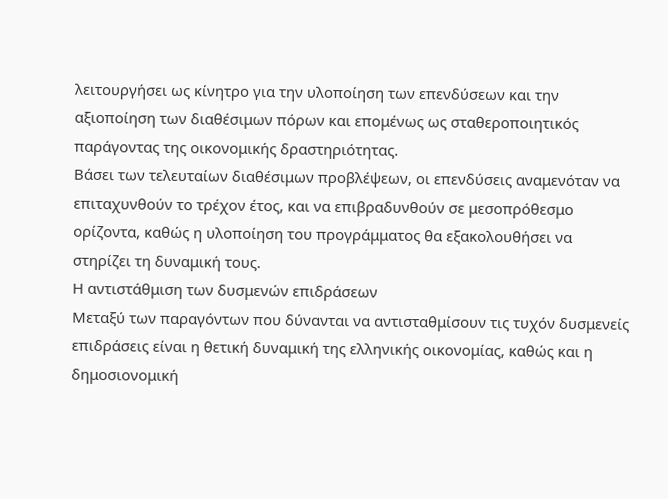λειτουργήσει ως κίνητρο για την υλοποίηση των επενδύσεων και την αξιοποίηση των διαθέσιμων πόρων και επομένως ως σταθεροποιητικός παράγοντας της οικονομικής δραστηριότητας.
Βάσει των τελευταίων διαθέσιμων προβλέψεων, οι επενδύσεις αναμενόταν να επιταχυνθούν το τρέχον έτος, και να επιβραδυνθούν σε μεσοπρόθεσμο ορίζοντα, καθώς η υλοποίηση του προγράμματος θα εξακολουθήσει να στηρίζει τη δυναμική τους.
Η αντιστάθμιση των δυσμενών επιδράσεων
Μεταξύ των παραγόντων που δύνανται να αντισταθμίσουν τις τυχόν δυσμενείς επιδράσεις είναι η θετική δυναμική της ελληνικής οικονομίας, καθώς και η δημοσιονομική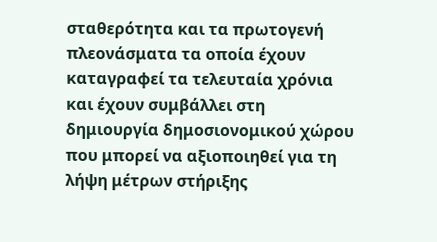σταθερότητα και τα πρωτογενή πλεονάσματα τα οποία έχουν καταγραφεί τα τελευταία χρόνια και έχουν συμβάλλει στη δημιουργία δημοσιονομικού χώρου που μπορεί να αξιοποιηθεί για τη λήψη μέτρων στήριξης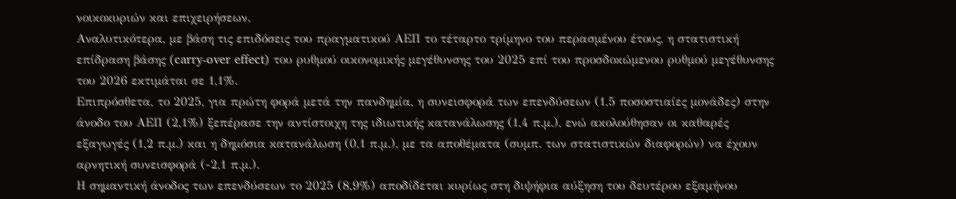νοικοκυριών και επιχειρήσεων.
Αναλυτικότερα, με βάση τις επιδόσεις του πραγματικού ΑΕΠ το τέταρτο τρίμηνο του περασμένου έτους, η στατιστική επίδραση βάσης (carry-over effect) του ρυθμού οικονομικής μεγέθυνσης του 2025 επί του προσδοκώμενου ρυθμού μεγέθυνσης του 2026 εκτιμάται σε 1,1%.
Επιπρόσθετα, το 2025, για πρώτη φορά μετά την πανδημία, η συνεισφορά των επενδύσεων (1,5 ποσοστιαίες μονάδες) στην άνοδο του ΑΕΠ (2,1%) ξεπέρασε την αντίστοιχη της ιδιωτικής κατανάλωσης (1,4 π.μ.), ενώ ακολούθησαν οι καθαρές εξαγωγές (1,2 π.μ.) και η δημόσια κατανάλωση (0,1 π.μ.), με τα αποθέματα (συμπ. των στατιστικών διαφορών) να έχουν αρνητική συνεισφορά (-2,1 π.μ.).
Η σημαντική άνοδος των επενδύσεων το 2025 (8,9%) αποδίδεται κυρίως στη διψήφια αύξηση του δευτέρου εξαμήνου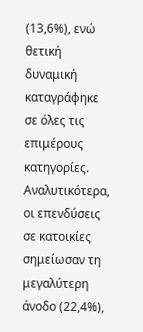(13,6%), ενώ θετική δυναμική καταγράφηκε σε όλες τις επιμέρους κατηγορίες. Αναλυτικότερα, οι επενδύσεις σε κατοικίες σημείωσαν τη μεγαλύτερη άνοδο (22,4%),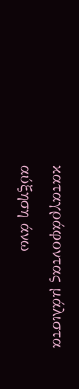καταγράφοντας μάλιστα αύξηση άνω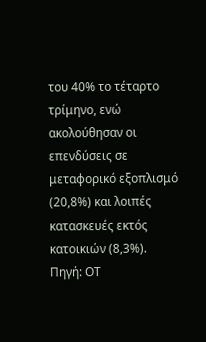του 40% το τέταρτο τρίμηνο, ενώ ακολούθησαν οι επενδύσεις σε μεταφορικό εξοπλισμό (20,8%) και λοιπές κατασκευές εκτός κατοικιών (8,3%).
Πηγή: ΟΤ